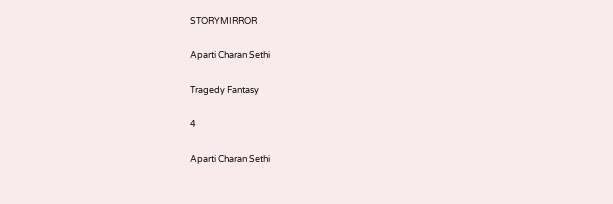STORYMIRROR

Aparti Charan Sethi

Tragedy Fantasy

4

Aparti Charan Sethi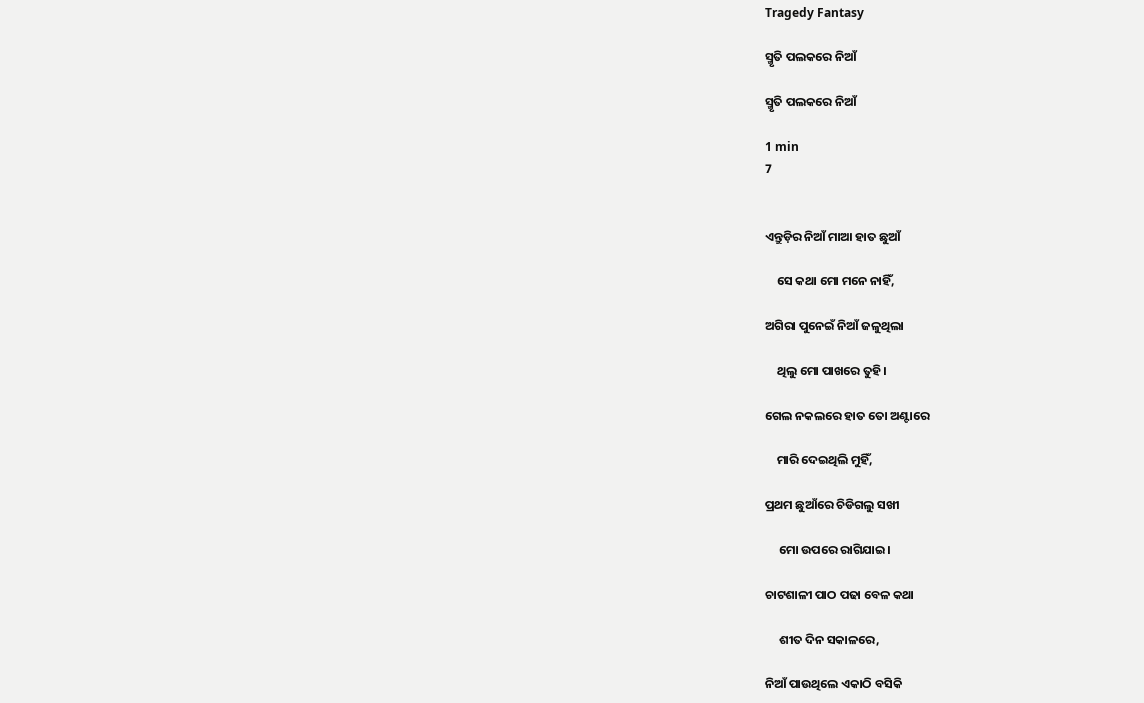Tragedy Fantasy

ସ୍ମୃତି ପଲକରେ ନିଆଁ

ସ୍ମୃତି ପଲକରେ ନିଆଁ

1 min
7


ଏନ୍ତୁଡ଼ିର ନିଆଁ ମାଆ ହାତ ଛୁଆଁ

    ସେ କଥା ମୋ ମନେ ନାହିଁ,

ଅଗିରା‌ ପୁନେଇଁ ନିଆଁ ଜଳୁଥିଲା

    ଥିଲୁ ମୋ ପାଖରେ ତୁହି।

ଗେଲ ନକଲରେ‌ ହାତ ତୋ ଅଣ୍ଟାରେ

    ମାରି ଦେଇଥିଲି‌ ମୁହିଁ,

ପ୍ରଥମ ଛୁଆଁରେ ଚିଡିଗଲୁ ସଖୀ

     ମୋ ଉପରେ ରାଗିଯାଇ‌।

ଚାଟଶାଳୀ ପାଠ ପଢା ବେଳ କଥା

     ଶୀତ ଦିନ ସକାଳରେ‌,

ନିଆଁ ପାଉଥିଲେ ଏକାଠି ବସିକି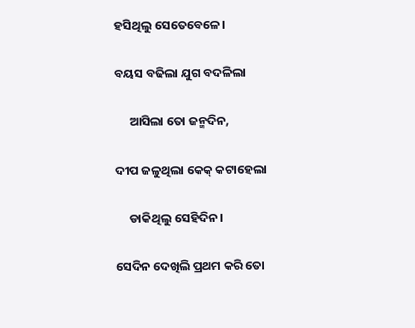ହସିଥିଲୁ ସେତେବେଳେ।

ବୟସ ବଢିଲା ଯୁଗ ବଦଳିଲା

     ଆସିଲା ତୋ‌ ଜନ୍ମଦିନ,

ଦୀପ ଜଳୁଥିଲା କେକ୍‌ କଟାହେଲା

     ଡାକିଥିଲୁ ସେହିଦିନ।

ସେଦିନ ଦେଖିଲି ପ୍ରଥମ କରି ତୋ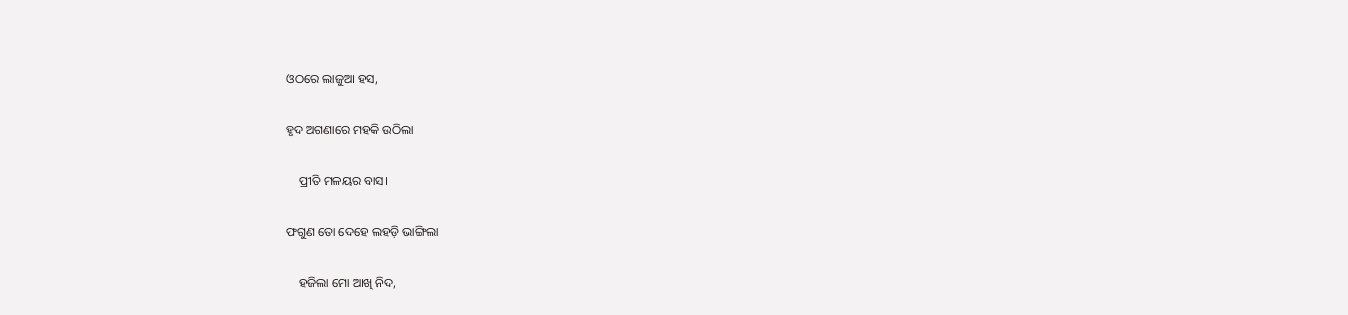ଓଠରେ ଲାଜୁଆ ହସ,

ହୃଦ ଅଗଣାରେ ମହକି ଉଠିଲା

    ପ୍ରୀତି ମଳୟର ବାସ।

ଫଗୁଣ ତୋ ଦେହେ ଲହଡ଼ି ଭାଙ୍ଗିଲା

    ହଜିଲା ମୋ ଆଖି ନିଦ,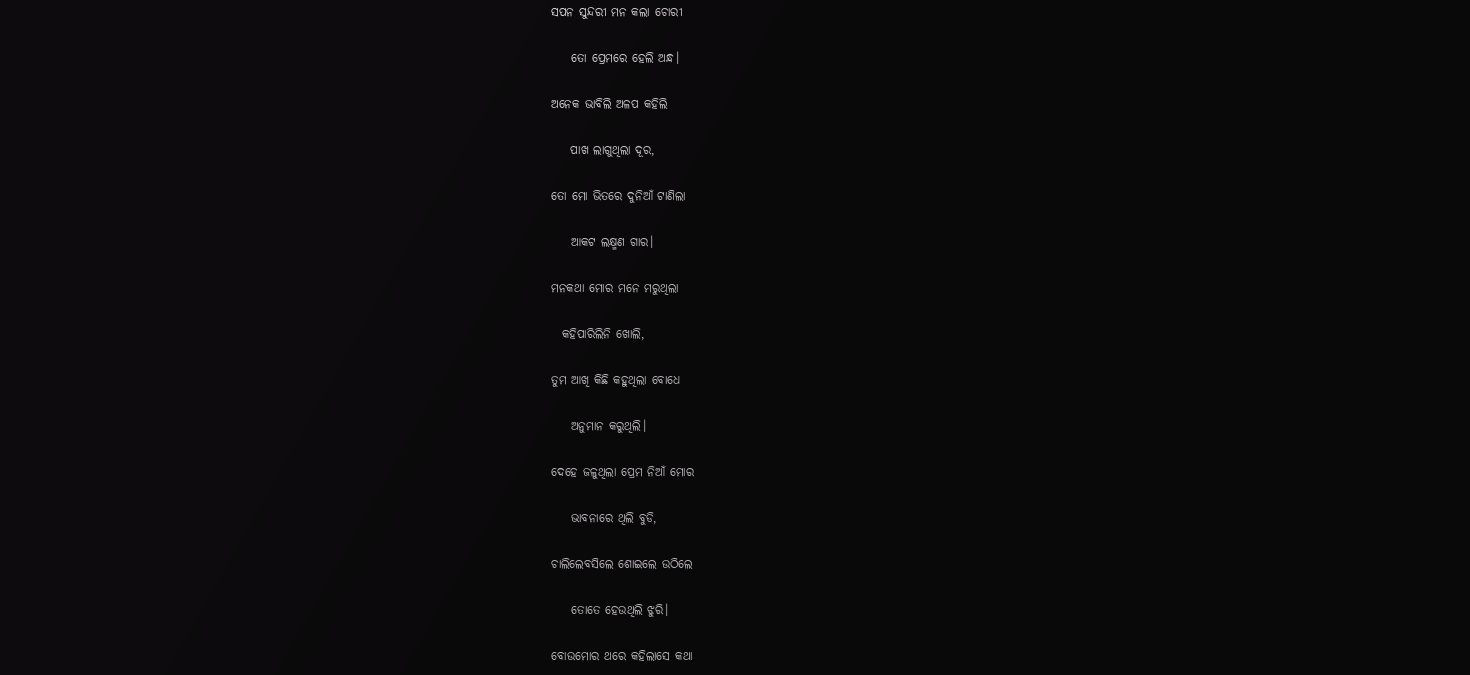ସପନ ସୁନ୍ଦରୀ ମନ କଲା ଚୋରୀ

    ତୋ ପ୍ରେମରେ ହେଲି ଅନ୍ଧ।

ଅନେକ ଭାବିଲି ଅଳପ‌ କହିଲି

    ପାଖ ଲାଗୁଥିଲା ଦୂର,

ତୋ ମୋ ଭିତରେ ଦୁନିଆଁ ଟାଣିଲା

    ଆକଟ ଲକ୍ଷ୍ମଣ ଗାର‌।

ମନକଥା ମୋର ମନେ ମରୁଥିଲା‌

  କହିପାରିଲିନି‌ ଖୋଲି,

ତୁମ ଆଖି କିଛି କହୁଥିଲା ବୋଧେ

    ଅନୁମାନ କରୁଥିଲି‌।

ଦେହେ ଜଳୁଥିଲା ପ୍ରେମ ନିଆଁ ମୋର

    ଭାବନାରେ ଥିଲି ବୁଡି,

ଚାଲିଲେବସିଲେ ଶୋଇଲେ ଉଠିଲେ

    ତୋତେ ହେଉଥିଲି‌ ଝୁରି।

ବୋଉମୋର ଥରେ କହିଲାସେ କଥା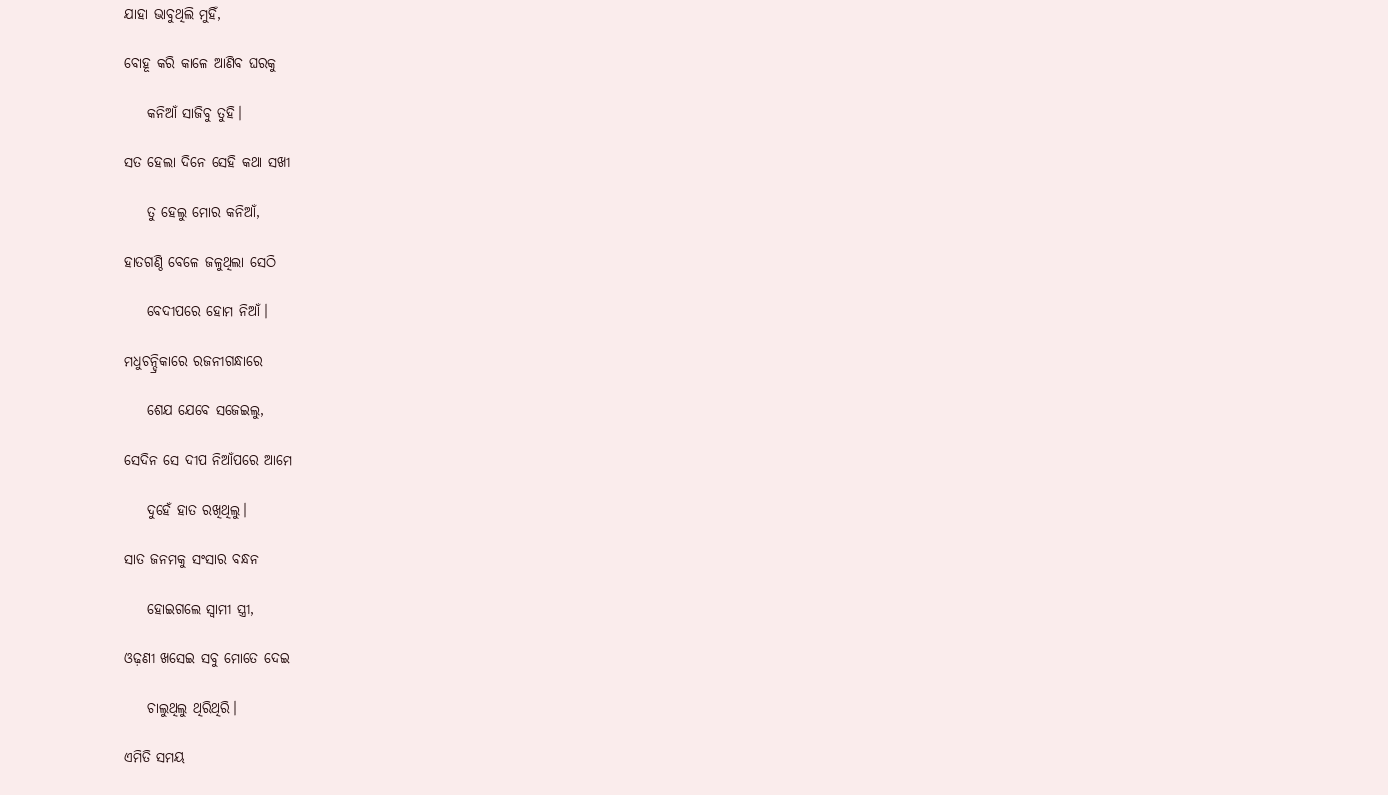ଯାହା ଭାବୁଥିଲି ମୁହିଁ,

ବୋହୂ କରି କାଳେ ଆଣିବ ଘରକୁ

    କନିଆଁ ସାଜିବୁ ତୁହି‌।

ସତ ହେଲା ଦିନେ ସେହି କଥା ସଖୀ

    ତୁ ହେଲୁ ମୋର କନିଆଁ,

ହାତଗଣ୍ଠି ବେଳେ ଜଳୁଥିଲା ସେଠି

    ବେଦୀପରେ‌ ହୋମ ନିଆଁ।

ମଧୁଚନ୍ଦ୍ରିକାରେ ରଜନୀଗନ୍ଧାରେ

    ଶେଯ ଯେବେ ସଜେଇଲୁ‌,

ସେଦିନ ସେ ଦୀପ ନିଆଁପରେ ଆମେ

    ଦୁହେଁ ହାତ ରଖିଥିଲୁ।

ସାତ ଜନମକୁ‌ ସଂସାର ବନ୍ଧନ

    ହୋଇଗଲେ ସ୍ଵାମୀ ସ୍ତ୍ରୀ,

ଓଢ଼ଣୀ ଖସେଇ ସବୁ ମୋତେ ଦେଇ

    ଚାଲୁଥିଲୁ ଥିରିଥିରି‌।

ଏମିତି ସମୟ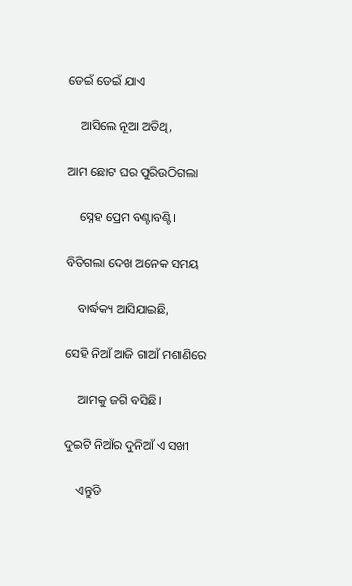ଡେଇଁ ଡେଇଁ ଯାଏ

    ଆସିଲେ ନୂଆ ଅତିଥି,

ଆମ ଛୋଟ ଘର ପୁରିଉଠିଗଲା

    ସ୍ନେହ ପ୍ରେମ ବଣ୍ଟାବଣ୍ଟି।

ବିତିଗଲା ଦେଖ ଅନେକ ସମୟ

    ବାର୍ଦ୍ଧକ୍ୟ ଆସିଯାଇଛି,

ସେହି ନିଆଁ ଆଜି ଗାଆଁ ମଶାଣିରେ

    ଆମକୁ ଜଗି ବସିଛି।

ଦୁଇଟି ନିଆଁର ଦୁନିଆଁ ଏ ସଖୀ

    ଏନ୍ତୁଡି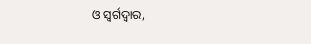ଓ ସ୍ଵର୍ଗଦ୍ଵାର,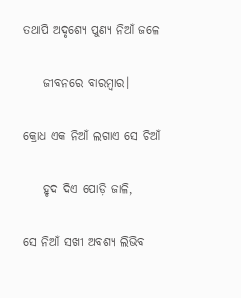ତଥାପି ଅଦୃଶ୍ଯେ ପୁଣ୍ୟ ନିଆଁ ଜଳେ

    ଜୀବନରେ ବାରମ୍ବାର।

କ୍ରୋଧ ଏକ ନିଆଁ ଲଗାଏ ସେ ଚିଆଁ‌

    ହୃଦ ଦିଏ ପୋଡ଼ି ଜାଳି,

ସେ ନିଆଁ ସଖୀ ଅବଶ୍ୟ ଲିଭିବ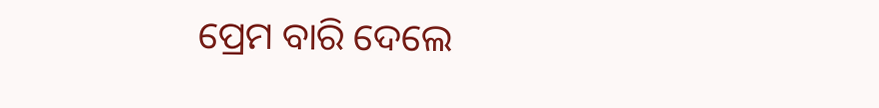ପ୍ରେମ ବାରି ଦେଲେ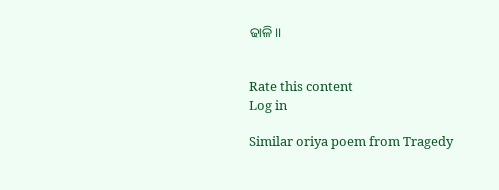ଢାଳି‌।।


Rate this content
Log in

Similar oriya poem from Tragedy